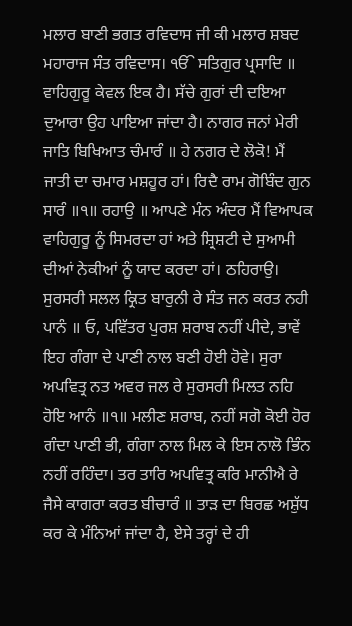ਮਲਾਰ ਬਾਣੀ ਭਗਤ ਰਵਿਦਾਸ ਜੀ ਕੀ ਮਲਾਰ ਸ਼ਬਦ ਮਹਾਰਾਜ ਸੰਤ ਰਵਿਦਾਸ। ੴ ਸਤਿਗੁਰ ਪ੍ਰਸਾਦਿ ॥ ਵਾਹਿਗੁਰੂ ਕੇਵਲ ਇਕ ਹੈ। ਸੱਚੇ ਗੁਰਾਂ ਦੀ ਦਇਆ ਦੁਆਰਾ ਉਹ ਪਾਇਆ ਜਾਂਦਾ ਹੈ। ਨਾਗਰ ਜਨਾਂ ਮੇਰੀ ਜਾਤਿ ਬਿਖਿਆਤ ਚੰਮਾਰੰ ॥ ਹੇ ਨਗਰ ਦੇ ਲੋਕੋ! ਮੈਂ ਜਾਤੀ ਦਾ ਚਮਾਰ ਮਸ਼ਹੂਰ ਹਾਂ। ਰਿਦੈ ਰਾਮ ਗੋਬਿੰਦ ਗੁਨ ਸਾਰੰ ॥੧॥ ਰਹਾਉ ॥ ਆਪਣੇ ਮੰਨ ਅੰਦਰ ਮੈਂ ਵਿਆਪਕ ਵਾਹਿਗੁਰੂ ਨੂੰ ਸਿਮਰਦਾ ਹਾਂ ਅਤੇ ਸ਼੍ਰਿਸ਼ਟੀ ਦੇ ਸੁਆਮੀ ਦੀਆਂ ਨੇਕੀਆਂ ਨੂੰ ਯਾਦ ਕਰਦਾ ਹਾਂ। ਠਹਿਰਾਉ। ਸੁਰਸਰੀ ਸਲਲ ਕ੍ਰਿਤ ਬਾਰੁਨੀ ਰੇ ਸੰਤ ਜਨ ਕਰਤ ਨਹੀ ਪਾਨੰ ॥ ਓ, ਪਵਿੱਤਰ ਪੁਰਸ਼ ਸ਼ਰਾਬ ਨਹੀਂ ਪੀਦੇ, ਭਾਵੇਂ ਇਹ ਗੰਗਾ ਦੇ ਪਾਣੀ ਨਾਲ ਬਣੀ ਹੋਈ ਹੋਵੇ। ਸੁਰਾ ਅਪਵਿਤ੍ਰ ਨਤ ਅਵਰ ਜਲ ਰੇ ਸੁਰਸਰੀ ਮਿਲਤ ਨਹਿ ਹੋਇ ਆਨੰ ॥੧॥ ਮਲੀਣ ਸ਼ਰਾਬ, ਨਹੀਂ ਸਗੋ ਕੋਈ ਹੋਰ ਗੰਦਾ ਪਾਣੀ ਭੀ, ਗੰਗਾ ਨਾਲ ਮਿਲ ਕੇ ਇਸ ਨਾਲੋ ਭਿੰਨ ਨਹੀਂ ਰਹਿੰਦਾ। ਤਰ ਤਾਰਿ ਅਪਵਿਤ੍ਰ ਕਰਿ ਮਾਨੀਐ ਰੇ ਜੈਸੇ ਕਾਗਰਾ ਕਰਤ ਬੀਚਾਰੰ ॥ ਤਾੜ ਦਾ ਬਿਰਛ ਅਸ਼ੁੱਧ ਕਰ ਕੇ ਮੰਨਿਆਂ ਜਾਂਦਾ ਹੈ, ਏਸੇ ਤਰ੍ਹਾਂ ਦੇ ਹੀ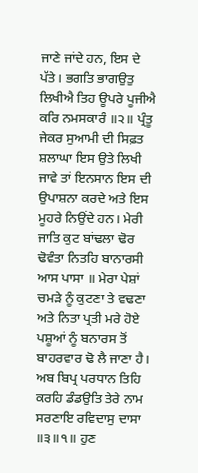ਜਾਣੇ ਜਾਂਦੇ ਹਨ, ਇਸ ਦੇ ਪੱਤੇ। ਭਗਤਿ ਭਾਗਉਤੁ ਲਿਖੀਐ ਤਿਹ ਊਪਰੇ ਪੂਜੀਐ ਕਰਿ ਨਮਸਕਾਰੰ ॥੨॥ ਪ੍ਰੰਤੂ ਜੇਕਰ ਸੁਆਮੀ ਦੀ ਸਿਫ਼ਤ ਸ਼ਲਾਘਾ ਇਸ ਉਤੇ ਲਿਖੀ ਜਾਵੇ ਤਾਂ ਇਨਸਾਨ ਇਸ ਦੀ ਉਪਾਸ਼ਨਾ ਕਰਦੇ ਅਤੇ ਇਸ ਮੂਹਰੇ ਨਿਉਂਦੇ ਹਨ। ਮੇਰੀ ਜਾਤਿ ਕੁਟ ਬਾਂਢਲਾ ਢੋਰ ਢੋਵੰਤਾ ਨਿਤਹਿ ਬਾਨਾਰਸੀ ਆਸ ਪਾਸਾ ॥ ਮੇਰਾ ਪੇਸ਼ਾਂ ਚਮੜੇ ਨੂੰ ਕੁਟਣਾ ਤੇ ਵਢਣਾ ਅਤੇ ਨਿਤਾ ਪ੍ਰਤੀ ਮਰੇ ਹੋਏ ਪਸ਼ੂਆਂ ਨੂੰ ਬਨਾਰਸ ਤੋਂ ਬਾਹਰਵਾਰ ਢੋ ਲੈ ਜਾਣਾ ਹੈ। ਅਬ ਬਿਪ੍ਰ ਪਰਧਾਨ ਤਿਹਿ ਕਰਹਿ ਡੰਡਉਤਿ ਤੇਰੇ ਨਾਮ ਸਰਣਾਇ ਰਵਿਦਾਸੁ ਦਾਸਾ ॥੩॥੧॥ ਹੁਣ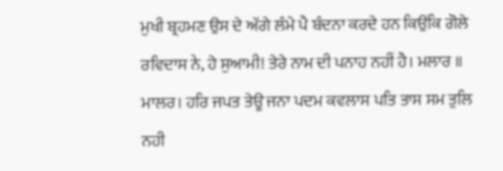ਮੁਖੀ ਬ੍ਰਹਮਣ ਉਸ ਦੇ ਅੱਗੇ ਲੰਮੇ ਪੈ ਬੰਦਨਾ ਕਰਦੇ ਹਨ ਕਿਉਂਕਿ ਗੋਲੇ ਰਵਿਦਾਸ ਨੇ, ਹੇ ਸੁਆਮੀ! ਤੇਰੇ ਨਾਮ ਦੀ ਪਨਾਹ ਨਹੀਂ ਹੈ। ਮਲਾਰ ॥ ਮਾਲਰ। ਹਰਿ ਜਪਤ ਤੇਊ ਜਨਾ ਪਦਮ ਕਵਲਾਸ ਪਤਿ ਤਾਸ ਸਮ ਤੁਲਿ ਨਹੀ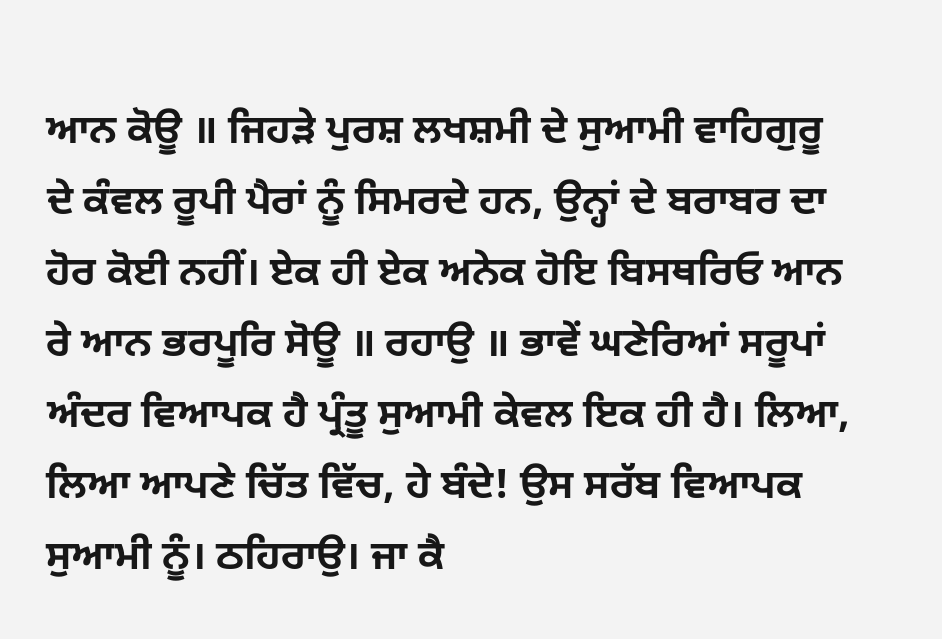ਆਨ ਕੋਊ ॥ ਜਿਹੜੇ ਪੁਰਸ਼ ਲਖਸ਼ਮੀ ਦੇ ਸੁਆਮੀ ਵਾਹਿਗੁਰੂ ਦੇ ਕੰਵਲ ਰੂਪੀ ਪੈਰਾਂ ਨੂੰ ਸਿਮਰਦੇ ਹਨ, ਉਨ੍ਹਾਂ ਦੇ ਬਰਾਬਰ ਦਾ ਹੋਰ ਕੋਈ ਨਹੀਂ। ਏਕ ਹੀ ਏਕ ਅਨੇਕ ਹੋਇ ਬਿਸਥਰਿਓ ਆਨ ਰੇ ਆਨ ਭਰਪੂਰਿ ਸੋਊ ॥ ਰਹਾਉ ॥ ਭਾਵੇਂ ਘਣੇਰਿਆਂ ਸਰੂਪਾਂ ਅੰਦਰ ਵਿਆਪਕ ਹੈ ਪ੍ਰੰਤੂ ਸੁਆਮੀ ਕੇਵਲ ਇਕ ਹੀ ਹੈ। ਲਿਆ, ਲਿਆ ਆਪਣੇ ਚਿੱਤ ਵਿੱਚ, ਹੇ ਬੰਦੇ! ਉਸ ਸਰੱਬ ਵਿਆਪਕ ਸੁਆਮੀ ਨੂੰ। ਠਹਿਰਾਉ। ਜਾ ਕੈ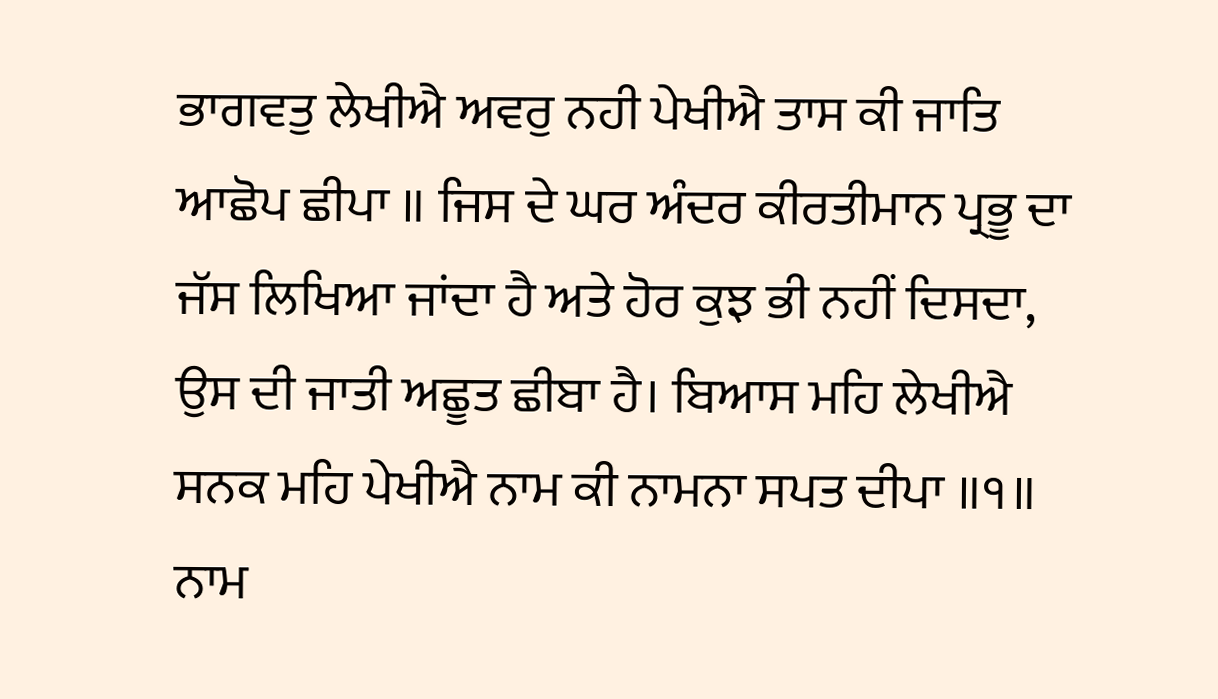ਭਾਗਵਤੁ ਲੇਖੀਐ ਅਵਰੁ ਨਹੀ ਪੇਖੀਐ ਤਾਸ ਕੀ ਜਾਤਿ ਆਛੋਪ ਛੀਪਾ ॥ ਜਿਸ ਦੇ ਘਰ ਅੰਦਰ ਕੀਰਤੀਮਾਨ ਪ੍ਰਭੂ ਦਾ ਜੱਸ ਲਿਖਿਆ ਜਾਂਦਾ ਹੈ ਅਤੇ ਹੋਰ ਕੁਝ ਭੀ ਨਹੀਂ ਦਿਸਦਾ, ਉਸ ਦੀ ਜਾਤੀ ਅਛੂਤ ਛੀਬਾ ਹੈ। ਬਿਆਸ ਮਹਿ ਲੇਖੀਐ ਸਨਕ ਮਹਿ ਪੇਖੀਐ ਨਾਮ ਕੀ ਨਾਮਨਾ ਸਪਤ ਦੀਪਾ ॥੧॥ ਨਾਮ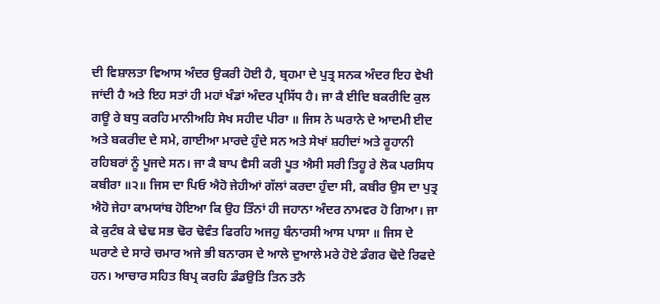ਦੀ ਵਿਸ਼ਾਲਤਾ ਵਿਆਸ ਅੰਦਰ ਉਕਰੀ ਹੋਈ ਹੈ, ਬ੍ਰਹਮਾ ਦੇ ਪੁਤ੍ਰ ਸਨਕ ਅੰਦਰ ਇਹ ਵੇਖੀ ਜਾਂਦੀ ਹੈ ਅਤੇ ਇਹ ਸਤਾਂ ਹੀ ਮਹਾਂ ਖੰਡਾਂ ਅੰਦਰ ਪ੍ਰਸਿੱਧ ਹੈ। ਜਾ ਕੈ ਈਦਿ ਬਕਰੀਦਿ ਕੁਲ ਗਊ ਰੇ ਬਧੁ ਕਰਹਿ ਮਾਨੀਅਹਿ ਸੇਖ ਸਹੀਦ ਪੀਰਾ ॥ ਜਿਸ ਨੇ ਘਰਾਨੇ ਦੇ ਆਦਮੀ ਈਦ ਅਤੇ ਬਕਰੀਦ ਦੇ ਸਮੇ, ਗਾਈਆ ਮਾਰਦੇ ਹੁੰਦੇ ਸਨ ਅਤੇ ਸੇਖਾਂ ਸ਼ਹੀਦਾਂ ਅਤੇ ਰੂਹਾਨੀ ਰਹਿਬਰਾਂ ਨੂੰ ਪੂਜਦੇ ਸਨ। ਜਾ ਕੈ ਬਾਪ ਵੈਸੀ ਕਰੀ ਪੂਤ ਐਸੀ ਸਰੀ ਤਿਹੂ ਰੇ ਲੋਕ ਪਰਸਿਧ ਕਬੀਰਾ ॥੨॥ ਜਿਸ ਦਾ ਪਿਓ ਐਹੋ ਜੇਹੀਆਂ ਗੱਲਾਂ ਕਰਦਾ ਹੁੰਦਾ ਸੀ, ਕਬੀਰ ਉਸ ਦਾ ਪੁਤ੍ਰ ਐਹੋ ਜੇਹਾ ਕਾਮਯਾਂਬ ਹੋਇਆ ਕਿ ਉਹ ਤਿੰਨਾਂ ਹੀ ਜਹਾਨਾ ਅੰਦਰ ਨਾਮਵਰ ਹੋ ਗਿਆ। ਜਾ ਕੇ ਕੁਟੰਬ ਕੇ ਢੇਢ ਸਭ ਢੋਰ ਢੋਵੰਤ ਫਿਰਹਿ ਅਜਹੁ ਬੰਨਾਰਸੀ ਆਸ ਪਾਸਾ ॥ ਜਿਸ ਦੇ ਘਰਾਣੇ ਦੇ ਸਾਰੇ ਚਮਾਰ ਅਜੇ ਭੀ ਬਨਾਰਸ ਦੇ ਆਲੇ ਦੁਆਲੇ ਮਰੇ ਹੋਏ ਡੰਗਰ ਢੋਦੇ ਰਿਫਦੇ ਹਨ। ਆਚਾਰ ਸਹਿਤ ਬਿਪ੍ਰ ਕਰਹਿ ਡੰਡਉਤਿ ਤਿਨ ਤਨੈ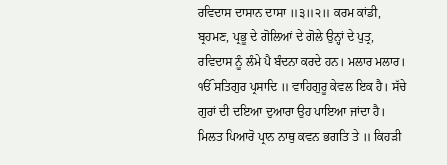ਰਵਿਦਾਸ ਦਾਸਾਨ ਦਾਸਾ ॥੩॥੨॥ ਕਰਮ ਕਾਂਡੀ, ਬ੍ਰਹਮਣ, ਪ੍ਰਭੂ ਦੇ ਗੋਲਿਆਂ ਦੇ ਗੋਲੇ ਉਨ੍ਹਾਂ ਦੇ ਪੁਤ੍ਰ, ਰਵਿਦਾਸ ਨੂੰ ਲੰਮੇ ਪੈ ਬੰਦਨਾ ਕਰਦੇ ਹਨ। ਮਲਾਰ ਮਲਾਰ। ੴ ਸਤਿਗੁਰ ਪ੍ਰਸਾਦਿ ॥ ਵਾਹਿਗੁਰੂ ਕੇਵਲ ਇਕ ਹੈ। ਸੱਚੇ ਗੁਰਾਂ ਦੀ ਦਇਆ ਦੁਆਰਾ ਉਹ ਪਾਇਆ ਜਾਂਦਾ ਹੈ। ਮਿਲਤ ਪਿਆਰੋ ਪ੍ਰਾਨ ਨਾਥੁ ਕਵਨ ਭਗਤਿ ਤੇ ॥ ਕਿਹੜੀ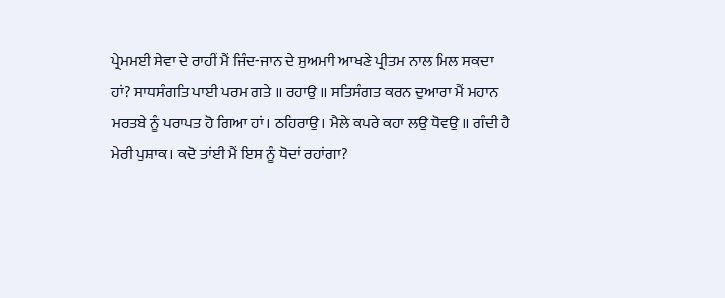ਪ੍ਰੇਮਮਈ ਸੇਵਾ ਦੇ ਰਾਹੀਂ ਮੈਂ ਜਿੰਦ-ਜਾਨ ਦੇ ਸੁਅਮਾੀ ਆਖਣੇ ਪ੍ਰੀਤਮ ਨਾਲ ਮਿਲ ਸਕਦਾ ਹਾਂ? ਸਾਧਸੰਗਤਿ ਪਾਈ ਪਰਮ ਗਤੇ ॥ ਰਹਾਉ ॥ ਸਤਿਸੰਗਤ ਕਰਨ ਦੁਆਰਾ ਮੈਂ ਮਹਾਨ ਮਰਤਬੇ ਨੂੰ ਪਰਾਪਤ ਹੋ ਗਿਆ ਹਾਂ। ਠਹਿਰਾਉ। ਮੈਲੇ ਕਪਰੇ ਕਹਾ ਲਉ ਧੋਵਉ ॥ ਗੰਦੀ ਹੈ ਮੇਰੀ ਪੁਸ਼ਾਕ। ਕਦੋ ਤਾਂਈ ਮੈਂ ਇਸ ਨੂੰ ਧੋਦਾਂ ਰਹਾਂਗਾ?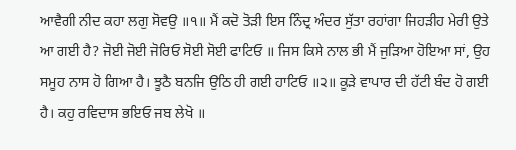ਆਵੈਗੀ ਨੀਦ ਕਹਾ ਲਗੁ ਸੋਵਉ ॥੧॥ ਮੈਂ ਕਦੋ ਤੋੜੀ ਇਸ ਨਿੰਦ੍ਰ ਅੰਦਰ ਸੁੱਤਾ ਰਹਾਂਗਾ ਜਿਹੜੀਹ ਮੇਰੀ ਉਤੇ ਆ ਗਈ ਹੈ? ਜੋਈ ਜੋਈ ਜੋਰਿਓ ਸੋਈ ਸੋਈ ਫਾਟਿਓ ॥ ਜਿਸ ਕਿਸੇ ਨਾਲ ਭੀ ਮੈਂ ਜੁੜਿਆ ਹੋਇਆ ਸਾਂ, ਉਹ ਸਮੂਹ ਨਾਸ ਹੋ ਗਿਆ ਹੈ। ਝੂਠੈ ਬਨਜਿ ਉਠਿ ਹੀ ਗਈ ਹਾਟਿਓ ॥੨॥ ਕੂੜੇ ਵਾਪਾਰ ਦੀ ਹੱਟੀ ਬੰਦ ਹੋ ਗਈ ਹੈ। ਕਹੁ ਰਵਿਦਾਸ ਭਇਓ ਜਬ ਲੇਖੋ ॥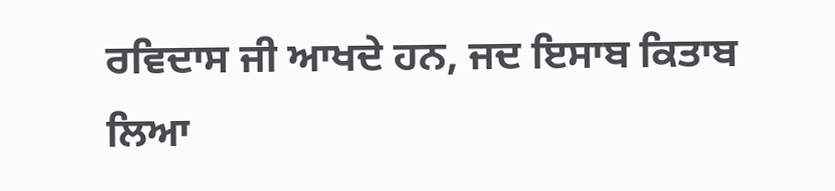ਰਵਿਦਾਸ ਜੀ ਆਖਦੇ ਹਨ, ਜਦ ਇਸਾਬ ਕਿਤਾਬ ਲਿਆ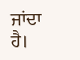ਜਾਂਦਾ ਹੈ।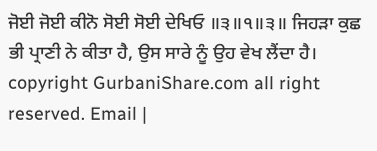ਜੋਈ ਜੋਈ ਕੀਨੋ ਸੋਈ ਸੋਈ ਦੇਖਿਓ ॥੩॥੧॥੩॥ ਜਿਹੜਾ ਕੁਛ ਭੀ ਪ੍ਰਾਣੀ ਨੇ ਕੀਤਾ ਹੈ, ਉਸ ਸਾਰੇ ਨੂੰ ਉਹ ਵੇਖ ਲੈਂਦਾ ਹੈ। copyright GurbaniShare.com all right reserved. Email |